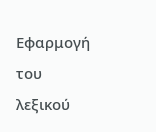Εφαρμογή του λεξικού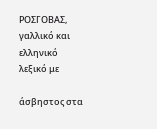ΡΟΣΓΟΒΑΣ, γαλλικό και ελληνικό λεξικό με

άσβηστος στα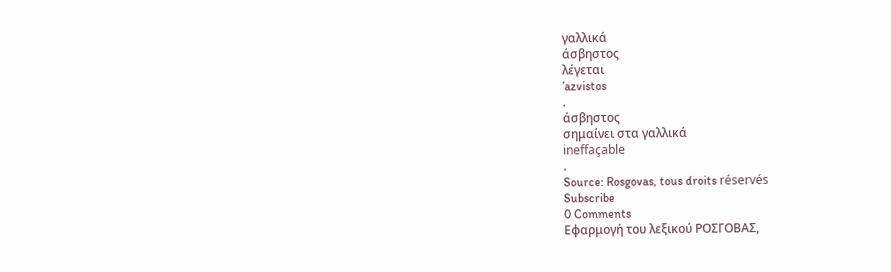γαλλικά
άσβηστος
λέγεται
’azvistos
.
άσβηστος
σημαίνει στα γαλλικά
ineffaçable
.
Source: Rosgovas, tous droits réservés
Subscribe
0 Comments
Εφαρμογή του λεξικού ΡΟΣΓΟΒΑΣ,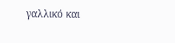γαλλικό και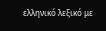ελληνικό λεξικό με